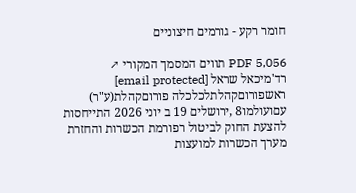חומר רקע - גורמים חיצוניים

PDF 5,056 תווים המסמך המקורי ↗
רד'מיכאל שראל [email protected] ראשפורוםקהלתלכלכלה פורוםקהלת(ע"ר) עםועולמו8 ,ירושלים 19 ב יוני 2026 התייחסות להצעת החוק לביטול רפורמת הכשרות והחזרת מערך הכשרות למועצות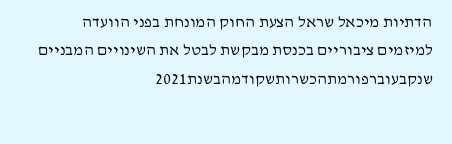הדתיות מיכאל שראל הצעת החוק המונחת בפני הוועדה למיזמים ציבוריים בכנסת מבקשת לבטל את השינויים המבניים שנקבעוברפורמתהכשרותשקודמהבשנת2021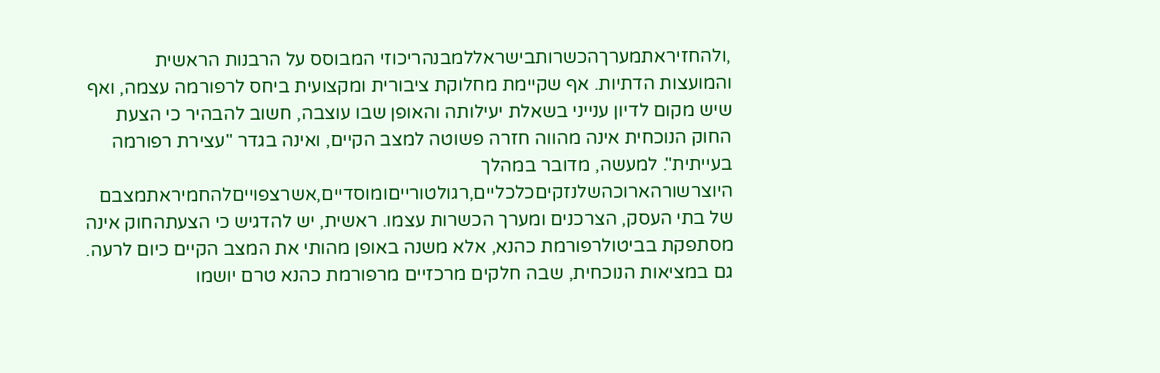,ולהחזיראתמערךהכשרותבישראללמבנהריכוזי המבוסס על הרבנות הראשית והמועצות הדתיות. אף שקיימת מחלוקת ציבורית ומקצועית ביחס לרפורמה עצמה, ואף שיש מקום לדיון ענייני בשאלת יעילותה והאופן שבו עוצבה, חשוב להבהיר כי הצעת החוק הנוכחית אינה מהווה חזרה פשוטה למצב הקיים, ואינה בגדר "עצירת רפורמה בעייתית". למעשה, מדובר במהלך היוצרשורהארוכהשלנזקיםכלכליים,רגולטורייםומוסדיים,אשרצפוייםלהחמיראתמצבם של בתי העסק, הצרכנים ומערך הכשרות עצמו. ראשית, יש להדגיש כי הצעתהחוק אינה מסתפקת בביטולרפורמת כהנא, אלא משנה באופן מהותי את המצב הקיים כיום לרעה. גם במציאות הנוכחית, שבה חלקים מרכזיים מרפורמת כהנא טרם יושמו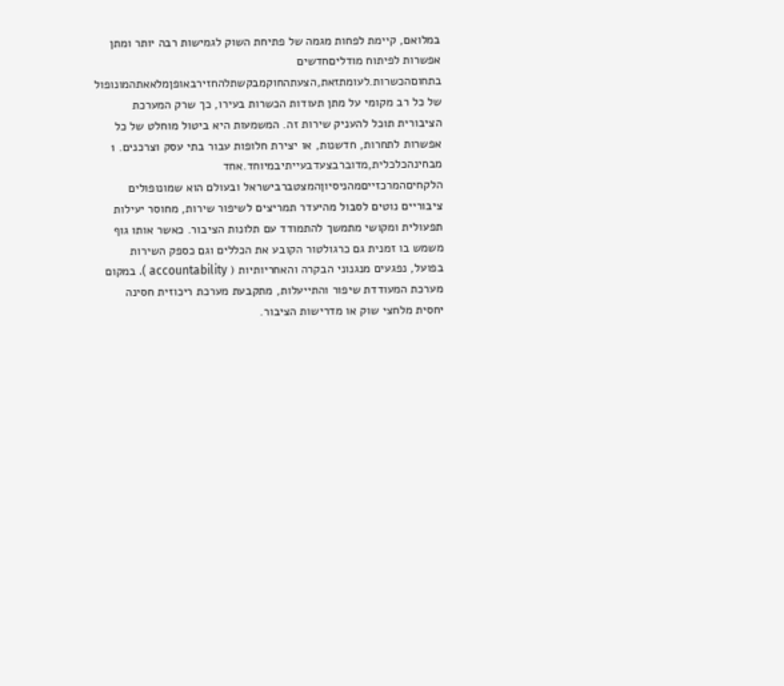במלואם, קיימת לפחות מגמה של פתיחת השוק לגמישות רבה יותר ומתן אפשרות לפיתוח מודליםחדשים בתחוםהכשרות.לעומתזאת,הצעתהחוקמבקשתלהחזירבאופןמלאאתהמונופול של כל רב מקומי על מתן תעודות הכשרות בעירו, כך שרק המערכת הציבורית תוכל להעניק שירות זה. המשמעות היא ביטול מוחלט של כל אפשרות לתחרות, חדשנות, או יצירת חלופות עבור בתי עסק וצרכנים. 1 מבחינהכלכלית,מדוברבצעדבעייתיבמיוחד.אחד הלקחיםהמרכזייםמהניסיוןהמצטברבישראל ובעולם הוא שמונופולים ציבוריים נוטים לסבול מהיעדר תמריצים לשיפור שירות, מחוסר יעילות תפעולית ומקושי מתמשך להתמודד עם תלונות הציבור. כאשר אותו גוף משמש בו זמנית גם כרגולטור הקובע את הכללים וגם כספק השירות בפועל, נפגעים מנגנוני הבקרה והאחריותיות ( accountability ). במקום מערכת המעודדת שיפור והתייעלות, מתקבעת מערכת ריכוזית חסינה יחסית מלחצי שוק או מדרישות הציבור.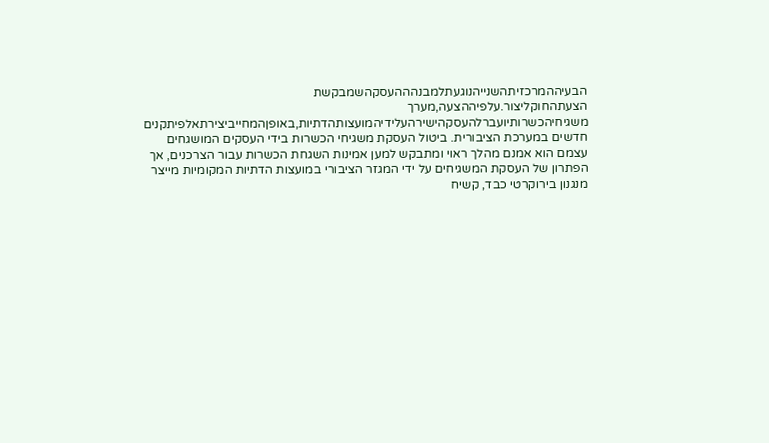הבעיההמרכזיתהשנייהנוגעתלמבנהההעסקהשמבקשת הצעתהחוקליצור.עלפיההצעה,מערך משגיחיהכשרותיועברלהעסקהישירהעלידיהמועצותהדתיות,באופןהמחייביצירתאלפיתקנים חדשים במערכת הציבורית. ביטול העסקת משגיחי הכשרות בידי העסקים המושגחים עצמם הוא אמנם מהלך ראוי ומתבקש למען אמינות השגחת הכשרות עבור הצרכנים, אך הפתרון של העסקת המשגיחים על ידי המגזר הציבורי במועצות הדתיות המקומיות מייצר מנגנון בירוקרטי כבד, קשיח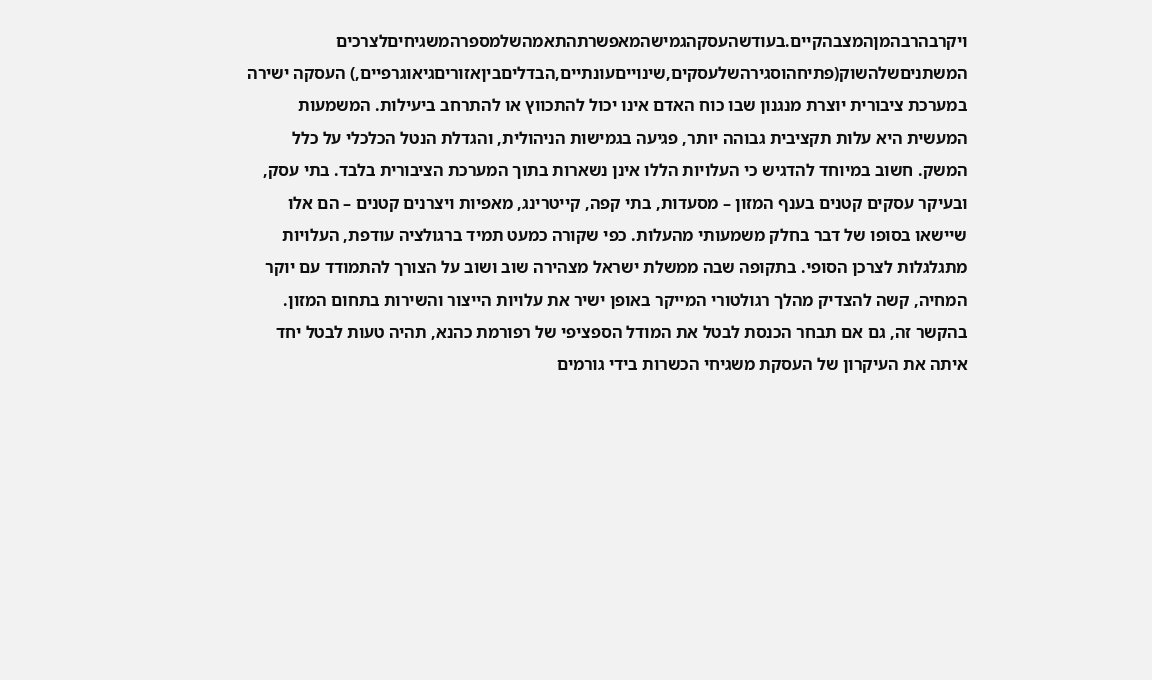ויקרבהרבהמןהמצבהקיים.בעודשהעסקהגמישהמאפשרתהתאמהשלמספרהמשגיחיםלצרכים המשתניםשלהשוק(פתיחהוסגירהשלעסקים,שינוייםעונתיים,הבדליםביןאזוריםגיאוגרפיים,) העסקה ישירה במערכת ציבורית יוצרת מנגנון שבו כוח האדם אינו יכול להתכווץ או להתרחב ביעילות. המשמעות המעשית היא עלות תקציבית גבוהה יותר, פגיעה בגמישות הניהולית, והגדלת הנטל הכלכלי על כלל המשק. חשוב במיוחד להדגיש כי העלויות הללו אינן נשארות בתוך המערכת הציבורית בלבד. בתי עסק, ובעיקר עסקים קטנים בענף המזון – מסעדות, בתי קפה, קייטרינג, מאפיות ויצרנים קטנים – הם אלו שיישאו בסופו של דבר בחלק משמעותי מהעלות. כפי שקורה כמעט תמיד ברגולציה עודפת, העלויות מתגלגלות לצרכן הסופי. בתקופה שבה ממשלת ישראל מצהירה שוב ושוב על הצורך להתמודד עם יוקר המחיה, קשה להצדיק מהלך רגולטורי המייקר באופן ישיר את עלויות הייצור והשירות בתחום המזון. בהקשר זה, גם אם תבחר הכנסת לבטל את המודל הספציפי של רפורמת כהנא, תהיה טעות לבטל יחד איתה את העיקרון של העסקת משגיחי הכשרות בידי גורמים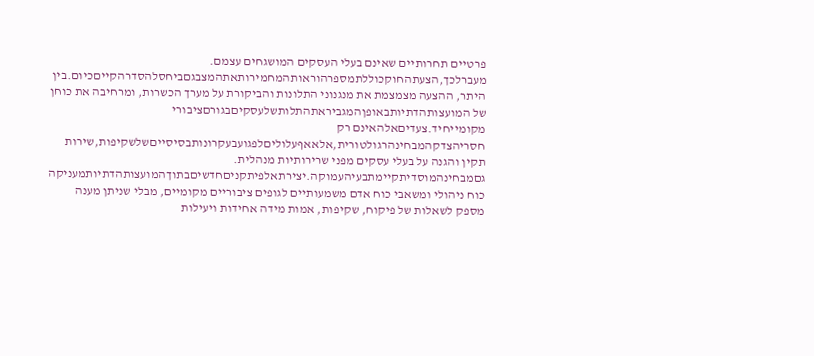פרטיים תחרותיים שאינם בעלי העסקים המושגחים עצמם. מעברלכך,הצעתהחוקכוללתמספרהוראותהמחמירותאתהמצבגםביחסלהסדרהקייםכיום.בין היתר, ההצעה מצמצמת את מנגנוני התלונות והביקורת על מערך הכשרות, ומרחיבה את כוחן של המועצותהדתיותבאופןהמגביראתהתלותשלעסקיםבגורםציבורי מקומייחיד.צעדיםאלהאינם רק חסריהצדקהמבחינהרגולטורית,אלאאףעלוליםלפגועבעקרונותבסיסייםשלשקיפות,שירות תקין והגנה על בעלי עסקים מפני שרירותיות מנהלית. גםמבחינהמוסדיתקיימתבעיהעמוקה.יצירתאלפיתקניםחדשיםבתוךהמועצותהדתיותמעניקה כוח ניהולי ומשאבי כוח אדם משמעותיים לגופים ציבוריים מקומיים, מבלי שניתן מענה מספק לשאלות של פיקוח, שקיפות, אמות מידה אחידות ויעילות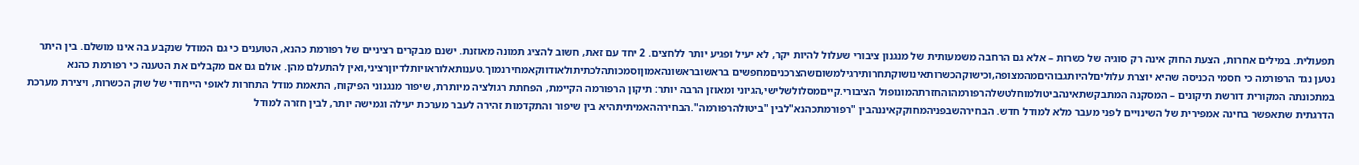תפעולית. במילים אחרות, הצעת החוק אינה רק סוגיה של כשרות – אלא גם הרחבה משמעותית של מנגנון ציבורי שעלול להיות יקר, לא יעיל ופגיע יותר ללחצים. 2 יחד עם זאת, חשוב להציג תמונה מאוזנת. ישנם מבקרים רציניים של רפורמת כהנא, הטוענים כי גם המודל שנקבע בה אינו מושלם. בין היתר נטען נגד הרפורמה כי חסמי הכניסה שהיא יוצרת עלוליםלהיותגבוהיםמהמצופה,וכישוקהכשרותאינושוקתחרותירגילמשוםשהצרכניםמחפשים בראשובראשונהאמוןוסמכותהלכתיתולאודווקאמחירנמוך.טענותאלוראויותלדיוןרציני,ואין להתעלם מהן. אולם גם אם מקבלים את הטענה כי רפורמת כהנא במתכונתה המקורית דורשת תיקונים – המסקנה המתבקשתאינהביטולמוחלטשלהרפורמהוהחזרתהמונופול הציבורי.קייםמסלולשלישי,הגיוני ומאוזן הרבה יותר: תיקון הרפורמה הקיימת, הפחתת רגולציה מיותרת, שיפור מנגנוני הפיקוח, התאמת מודל התחרות לאופי הייחודי של שוק הכשרות, ויצירת מערכת הדרגתית שתאפשר בחינה אמפירית של השינויים לפני מעבר מלא למודל חדש. הבחירהשבפניהמחוקקאיננהבין "רפורמתכהנא"לבין "ביטולהרפורמה".הבחירההאמיתיתהיא בין שיפור והתקדמות זהירה לעבר מערכת יעילה וגמישה יותר, לבין חזרה למודל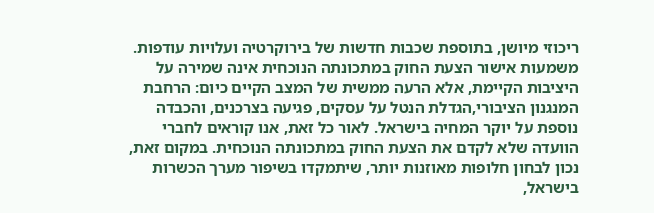ריכוזי מיושן, בתוספת שכבות חדשות של בירוקרטיה ועלויות עודפות. משמעות אישור הצעת החוק במתכונתה הנוכחית אינה שמירה על היציבות הקיימת, אלא הרעה ממשית של המצב הקיים כיום: הרחבת המנגנון הציבורי,הגדלת הנטל על עסקים, פגיעה בצרכנים, והכבדה נוספת על יוקר המחיה בישראל. לאור כל זאת, אנו קוראים לחברי הוועדה שלא לקדם את הצעת החוק במתכונתה הנוכחית. במקום זאת, נכון לבחון חלופות מאוזנות יותר, שיתמקדו בשיפור מערך הכשרות בישראל,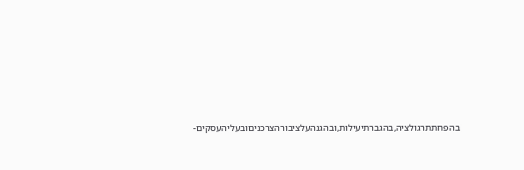בהפחתתרגולציה,בהגברתיעילות,ובהגנהעלציבורהצרכניםובעליהעסקים-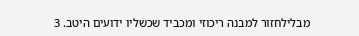מבלילחזור למבנה ריכוזי ומכביד שכשליו ידועים היטב. 3